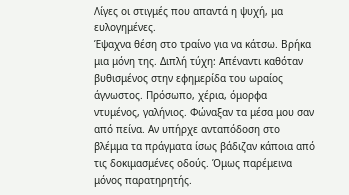Λίγες οι στιγμές που απαντά η ψυχή, μα ευλογημένες.
Έψαχνα θέση στο τραίνο για να κάτσω. Βρήκα μια μόνη της. Διπλή τύχη: Απέναντι καθόταν βυθισμένος στην εφημερίδα του ωραίος άγνωστος. Πρόσωπο, χέρια, όμορφα ντυμένος, γαλήνιος. Φώναξαν τα μέσα μου σαν από πείνα. Αν υπήρχε ανταπόδοση στο βλέμμα τα πράγματα ίσως βάδιζαν κάποια από τις δοκιμασμένες οδούς. Όμως παρέμεινα μόνος παρατηρητής.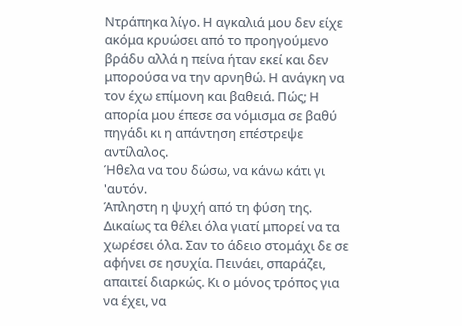Ντράπηκα λίγο. Η αγκαλιά μου δεν είχε ακόμα κρυώσει από το προηγούμενο βράδυ αλλά η πείνα ήταν εκεί και δεν μπορούσα να την αρνηθώ. Η ανάγκη να τον έχω επίμονη και βαθειά. Πώς; Η απορία μου έπεσε σα νόμισμα σε βαθύ πηγάδι κι η απάντηση επέστρεψε αντίλαλος.
Ήθελα να του δώσω, να κάνω κάτι γι 'αυτόν.
Άπληστη η ψυχή από τη φύση της. Δικαίως τα θέλει όλα γιατί μπορεί να τα χωρέσει όλα. Σαν το άδειο στομάχι δε σε αφήνει σε ησυχία. Πεινάει, σπαράζει, απαιτεί διαρκώς. Κι ο μόνος τρόπος για να έχει, να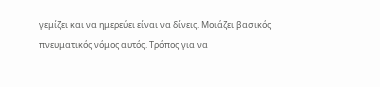γεμίζει και να ημερεύει είναι να δίνεις. Μοιάζει βασικός πνευματικός νόμος αυτός. Τρόπος για να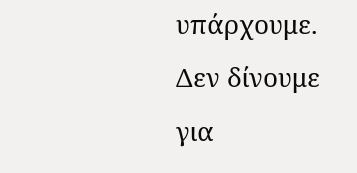υπάρχουμε. Δεν δίνουμε για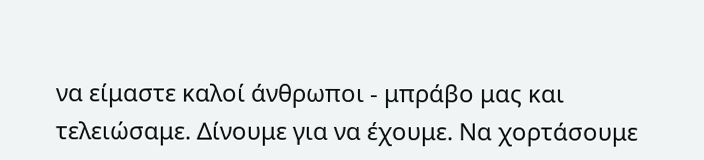να είμαστε καλοί άνθρωποι - μπράβο μας και τελειώσαμε. Δίνουμε για να έχουμε. Να χορτάσουμε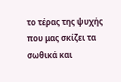το τέρας της ψυχής που μας σκίζει τα σωθικά και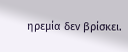ηρεμία δεν βρίσκει.